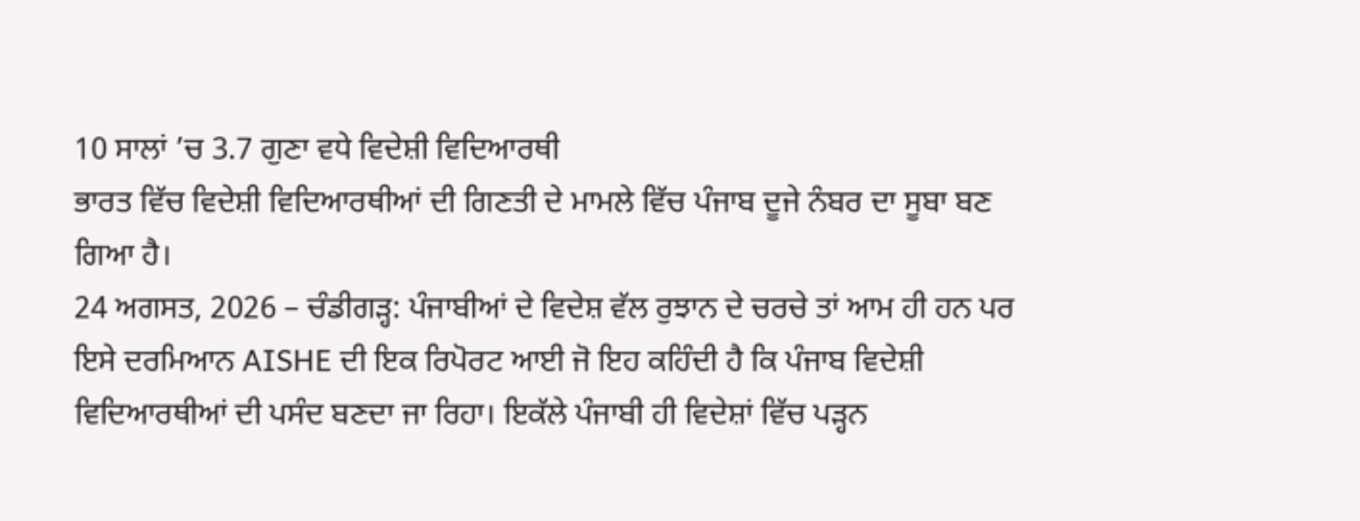10 ਸਾਲਾਂ ’ਚ 3.7 ਗੁਣਾ ਵਧੇ ਵਿਦੇਸ਼ੀ ਵਿਦਿਆਰਥੀ
ਭਾਰਤ ਵਿੱਚ ਵਿਦੇਸ਼ੀ ਵਿਦਿਆਰਥੀਆਂ ਦੀ ਗਿਣਤੀ ਦੇ ਮਾਮਲੇ ਵਿੱਚ ਪੰਜਾਬ ਦੂਜੇ ਨੰਬਰ ਦਾ ਸੂਬਾ ਬਣ ਗਿਆ ਹੈ।
24 ਅਗਸਤ, 2026 – ਚੰਡੀਗੜ੍ਹ: ਪੰਜਾਬੀਆਂ ਦੇ ਵਿਦੇਸ਼ ਵੱਲ ਰੁਝਾਨ ਦੇ ਚਰਚੇ ਤਾਂ ਆਮ ਹੀ ਹਨ ਪਰ ਇਸੇ ਦਰਮਿਆਨ AISHE ਦੀ ਇਕ ਰਿਪੋਰਟ ਆਈ ਜੋ ਇਹ ਕਹਿੰਦੀ ਹੈ ਕਿ ਪੰਜਾਬ ਵਿਦੇਸ਼ੀ ਵਿਦਿਆਰਥੀਆਂ ਦੀ ਪਸੰਦ ਬਣਦਾ ਜਾ ਰਿਹਾ। ਇਕੱਲੇ ਪੰਜਾਬੀ ਹੀ ਵਿਦੇਸ਼ਾਂ ਵਿੱਚ ਪੜ੍ਹਨ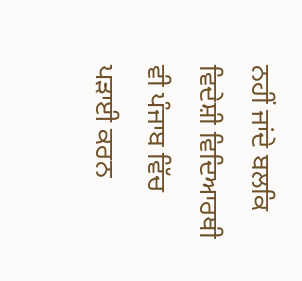ਨਹੀਂ ਜਾਂਦੇ ਬਲਕਿ ਵਿਦੇਸ਼ੀ ਵਿਦਿਆਰਥੀ ਵੀ ਪੰਜਾਬ ਵਿੱਚ ਪੜਾਈ ਕਰਨ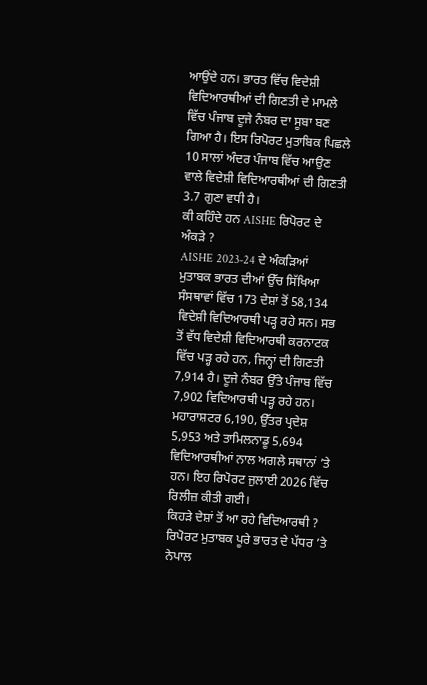ਆਉਂਦੇ ਹਨ। ਭਾਰਤ ਵਿੱਚ ਵਿਦੇਸ਼ੀ ਵਿਦਿਆਰਥੀਆਂ ਦੀ ਗਿਣਤੀ ਦੇ ਮਾਮਲੇ ਵਿੱਚ ਪੰਜਾਬ ਦੂਜੇ ਨੰਬਰ ਦਾ ਸੂਬਾ ਬਣ ਗਿਆ ਹੈ। ਇਸ ਰਿਪੋਰਟ ਮੁਤਾਬਿਕ ਪਿਛਲੇ 10 ਸਾਲਾਂ ਅੰਦਰ ਪੰਜਾਬ ਵਿੱਚ ਆਉਣ ਵਾਲੇ ਵਿਦੇਸ਼ੀ ਵਿਦਿਆਰਥੀਆਂ ਦੀ ਗਿਣਤੀ 3.7 ਗੁਣਾ ਵਧੀ ਹੈ।
ਕੀ ਕਹਿੰਦੇ ਹਨ AISHE ਰਿਪੋਰਟ ਦੇ ਅੰਕੜੇ ?
AISHE 2023-24 ਦੇ ਅੰਕੜਿਆਂ ਮੁਤਾਬਕ ਭਾਰਤ ਦੀਆਂ ਉੱਚ ਸਿੱਖਿਆ ਸੰਸਥਾਵਾਂ ਵਿੱਚ 173 ਦੇਸ਼ਾਂ ਤੋਂ 58,134 ਵਿਦੇਸ਼ੀ ਵਿਦਿਆਰਥੀ ਪੜ੍ਹ ਰਹੇ ਸਨ। ਸਭ ਤੋਂ ਵੱਧ ਵਿਦੇਸ਼ੀ ਵਿਦਿਆਰਥੀ ਕਰਨਾਟਕ ਵਿੱਚ ਪੜ੍ਹ ਰਹੇ ਹਨ, ਜਿਨ੍ਹਾਂ ਦੀ ਗਿਣਤੀ 7,914 ਹੈ। ਦੂਜੇ ਨੰਬਰ ਉੱਤੇ ਪੰਜਾਬ ਵਿੱਚ 7,902 ਵਿਦਿਆਰਥੀ ਪੜ੍ਹ ਰਹੇ ਹਨ। ਮਹਾਰਾਸ਼ਟਰ 6,190, ਉੱਤਰ ਪ੍ਰਦੇਸ਼ 5,953 ਅਤੇ ਤਾਮਿਲਨਾਡੂ 5,694 ਵਿਦਿਆਰਥੀਆਂ ਨਾਲ ਅਗਲੇ ਸਥਾਨਾਂ ’ਤੇ ਹਨ। ਇਹ ਰਿਪੋਰਟ ਜੁਲਾਈ 2026 ਵਿੱਚ ਰਿਲੀਜ਼ ਕੀਤੀ ਗਈ।
ਕਿਹੜੇ ਦੇਸ਼ਾਂ ਤੋਂ ਆ ਰਹੇ ਵਿਦਿਆਰਥੀ ?
ਰਿਪੋਰਟ ਮੁਤਾਬਕ ਪੂਰੇ ਭਾਰਤ ਦੇ ਪੱਧਰ ’ਤੇ ਨੇਪਾਲ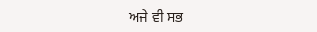ਅਜੇ ਵੀ ਸਭ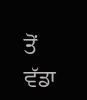ਤੋਂ ਵੱਡਾ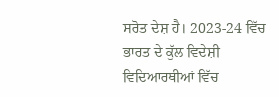ਸਰੋਤ ਦੇਸ਼ ਹੈ। 2023-24 ਵਿੱਚ ਭਾਰਤ ਦੇ ਕੁੱਲ ਵਿਦੇਸ਼ੀ ਵਿਦਿਆਰਥੀਆਂ ਵਿੱਚ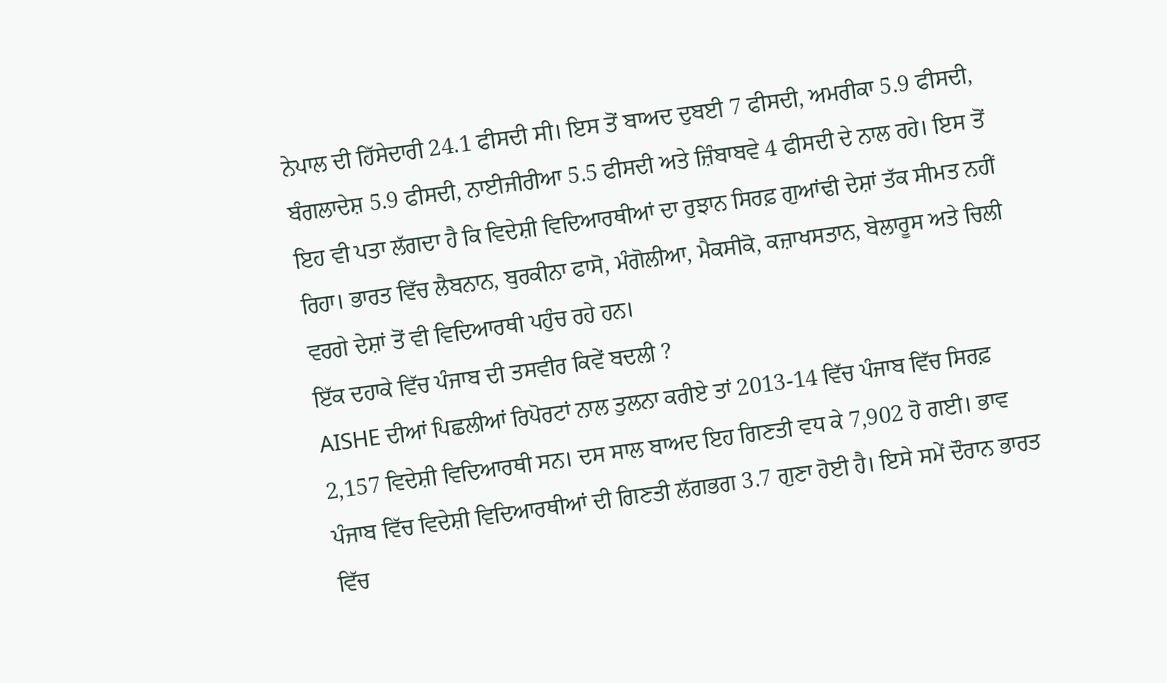ਨੇਪਾਲ ਦੀ ਹਿੱਸੇਦਾਰੀ 24.1 ਫੀਸਦੀ ਸੀ। ਇਸ ਤੋਂ ਬਾਅਦ ਦੁਬਈ 7 ਫੀਸਦੀ, ਅਮਰੀਕਾ 5.9 ਫੀਸਦੀ, ਬੰਗਲਾਦੇਸ਼ 5.9 ਫੀਸਦੀ, ਨਾਈਜੀਰੀਆ 5.5 ਫੀਸਦੀ ਅਤੇ ਜ਼ਿੰਬਾਬਵੇ 4 ਫੀਸਦੀ ਦੇ ਨਾਲ ਰਹੇ। ਇਸ ਤੋਂ ਇਹ ਵੀ ਪਤਾ ਲੱਗਦਾ ਹੈ ਕਿ ਵਿਦੇਸ਼ੀ ਵਿਦਿਆਰਥੀਆਂ ਦਾ ਰੁਝਾਨ ਸਿਰਫ਼ ਗੁਆਂਢੀ ਦੇਸ਼ਾਂ ਤੱਕ ਸੀਮਤ ਨਹੀਂ ਰਿਹਾ। ਭਾਰਤ ਵਿੱਚ ਲੈਬਨਾਨ, ਬੁਰਕੀਨਾ ਫਾਸੋ, ਮੰਗੋਲੀਆ, ਮੈਕਸੀਕੋ, ਕਜ਼ਾਖਸਤਾਨ, ਬੇਲਾਰੂਸ ਅਤੇ ਚਿਲੀ ਵਰਗੇ ਦੇਸ਼ਾਂ ਤੋਂ ਵੀ ਵਿਦਿਆਰਥੀ ਪਹੁੰਚ ਰਹੇ ਹਨ।
ਇੱਕ ਦਹਾਕੇ ਵਿੱਚ ਪੰਜਾਬ ਦੀ ਤਸਵੀਰ ਕਿਵੇਂ ਬਦਲੀ ?
AISHE ਦੀਆਂ ਪਿਛਲੀਆਂ ਰਿਪੋਰਟਾਂ ਨਾਲ ਤੁਲਨਾ ਕਰੀਏ ਤਾਂ 2013-14 ਵਿੱਚ ਪੰਜਾਬ ਵਿੱਚ ਸਿਰਫ਼ 2,157 ਵਿਦੇਸ਼ੀ ਵਿਦਿਆਰਥੀ ਸਨ। ਦਸ ਸਾਲ ਬਾਅਦ ਇਹ ਗਿਣਤੀ ਵਧ ਕੇ 7,902 ਹੋ ਗਈ। ਭਾਵ ਪੰਜਾਬ ਵਿੱਚ ਵਿਦੇਸ਼ੀ ਵਿਦਿਆਰਥੀਆਂ ਦੀ ਗਿਣਤੀ ਲੱਗਭਗ 3.7 ਗੁਣਾ ਹੋਈ ਹੈ। ਇਸੇ ਸਮੇਂ ਦੌਰਾਨ ਭਾਰਤ ਵਿੱਚ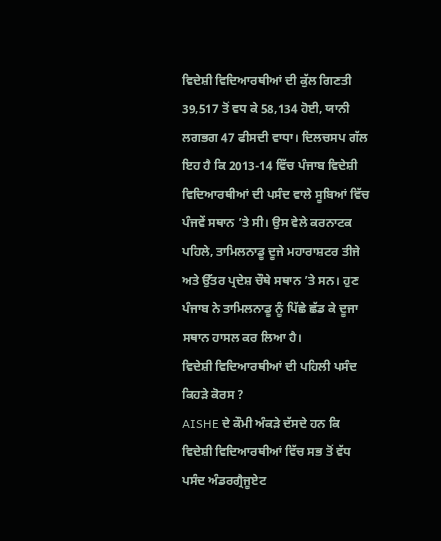ਵਿਦੇਸ਼ੀ ਵਿਦਿਆਰਥੀਆਂ ਦੀ ਕੁੱਲ ਗਿਣਤੀ 39,517 ਤੋਂ ਵਧ ਕੇ 58,134 ਹੋਈ, ਯਾਨੀ ਲਗਭਗ 47 ਫੀਸਦੀ ਵਾਧਾ। ਦਿਲਚਸਪ ਗੱਲ ਇਹ ਹੈ ਕਿ 2013-14 ਵਿੱਚ ਪੰਜਾਬ ਵਿਦੇਸ਼ੀ ਵਿਦਿਆਰਥੀਆਂ ਦੀ ਪਸੰਦ ਵਾਲੇ ਸੂਬਿਆਂ ਵਿੱਚ ਪੰਜਵੇਂ ਸਥਾਨ ’ਤੇ ਸੀ। ਉਸ ਵੇਲੇ ਕਰਨਾਟਕ ਪਹਿਲੇ, ਤਾਮਿਲਨਾਡੂ ਦੂਜੇ ਮਹਾਰਾਸ਼ਟਰ ਤੀਜੇ ਅਤੇ ਉੱਤਰ ਪ੍ਰਦੇਸ਼ ਚੌਥੇ ਸਥਾਨ ’ਤੇ ਸਨ। ਹੁਣ ਪੰਜਾਬ ਨੇ ਤਾਮਿਲਨਾਡੂ ਨੂੰ ਪਿੱਛੇ ਛੱਡ ਕੇ ਦੂਜਾ ਸਥਾਨ ਹਾਸਲ ਕਰ ਲਿਆ ਹੈ।
ਵਿਦੇਸ਼ੀ ਵਿਦਿਆਰਥੀਆਂ ਦੀ ਪਹਿਲੀ ਪਸੰਦ ਕਿਹੜੇ ਕੋਰਸ ?
AISHE ਦੇ ਕੌਮੀ ਅੰਕੜੇ ਦੱਸਦੇ ਹਨ ਕਿ ਵਿਦੇਸ਼ੀ ਵਿਦਿਆਰਥੀਆਂ ਵਿੱਚ ਸਭ ਤੋਂ ਵੱਧ ਪਸੰਦ ਅੰਡਰਗ੍ਰੈਜੂਏਟ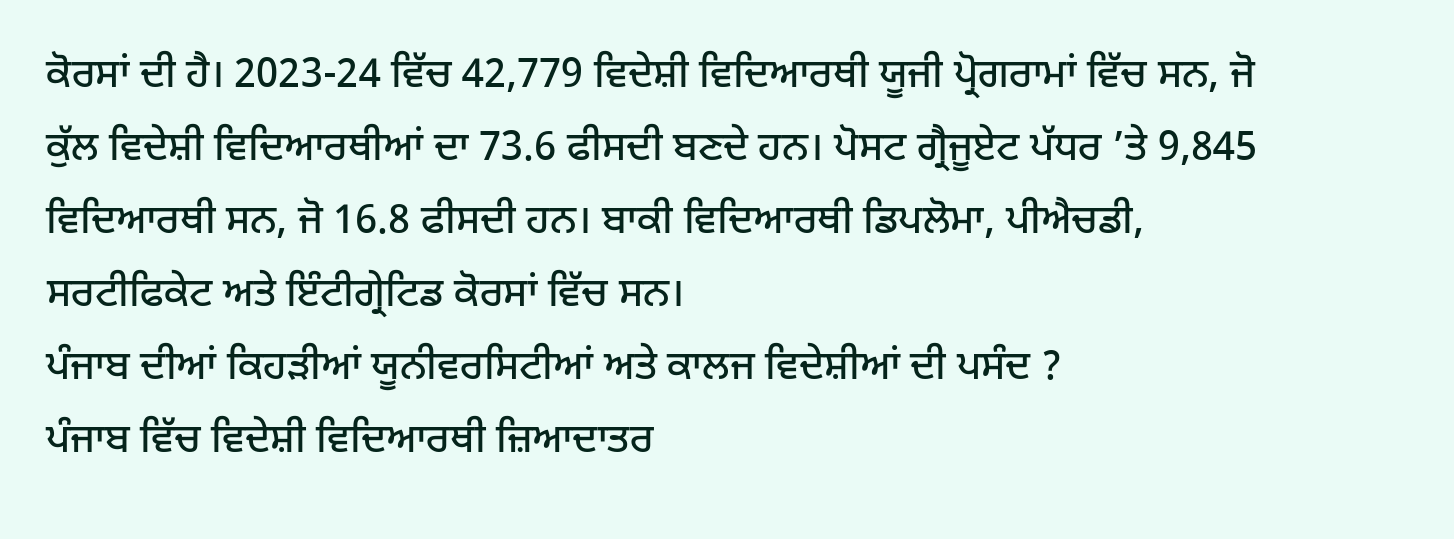ਕੋਰਸਾਂ ਦੀ ਹੈ। 2023-24 ਵਿੱਚ 42,779 ਵਿਦੇਸ਼ੀ ਵਿਦਿਆਰਥੀ ਯੂਜੀ ਪ੍ਰੋਗਰਾਮਾਂ ਵਿੱਚ ਸਨ, ਜੋ ਕੁੱਲ ਵਿਦੇਸ਼ੀ ਵਿਦਿਆਰਥੀਆਂ ਦਾ 73.6 ਫੀਸਦੀ ਬਣਦੇ ਹਨ। ਪੋਸਟ ਗ੍ਰੈਜੂਏਟ ਪੱਧਰ ’ਤੇ 9,845 ਵਿਦਿਆਰਥੀ ਸਨ, ਜੋ 16.8 ਫੀਸਦੀ ਹਨ। ਬਾਕੀ ਵਿਦਿਆਰਥੀ ਡਿਪਲੋਮਾ, ਪੀਐਚਡੀ, ਸਰਟੀਫਿਕੇਟ ਅਤੇ ਇੰਟੀਗ੍ਰੇਟਿਡ ਕੋਰਸਾਂ ਵਿੱਚ ਸਨ।
ਪੰਜਾਬ ਦੀਆਂ ਕਿਹੜੀਆਂ ਯੂਨੀਵਰਸਿਟੀਆਂ ਅਤੇ ਕਾਲਜ ਵਿਦੇਸ਼ੀਆਂ ਦੀ ਪਸੰਦ ?
ਪੰਜਾਬ ਵਿੱਚ ਵਿਦੇਸ਼ੀ ਵਿਦਿਆਰਥੀ ਜ਼ਿਆਦਾਤਰ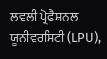ਲਵਲੀ ਪ੍ਰੋਫੈਸ਼ਨਲ ਯੂਨੀਵਰਸਿਟੀ (LPU),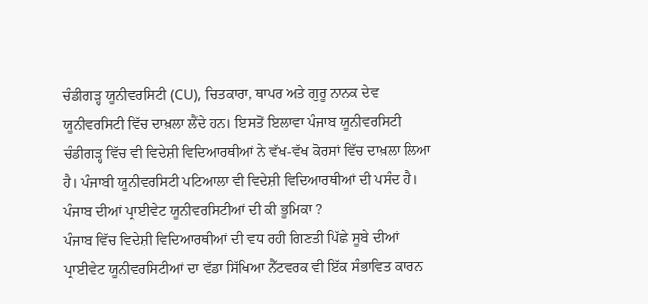ਚੰਡੀਗੜ੍ਹ ਯੂਨੀਵਰਸਿਟੀ (CU), ਚਿਤਕਾਰਾ, ਥਾਪਰ ਅਤੇ ਗੁਰੂ ਨਾਨਕ ਦੇਵ ਯੂਨੀਵਰਸਿਟੀ ਵਿੱਚ ਦਾਖ਼ਲਾ ਲੈਂਦੇ ਹਨ। ਇਸਤੋਂ ਇਲਾਵਾ ਪੰਜਾਬ ਯੂਨੀਵਰਸਿਟੀ ਚੰਡੀਗੜ੍ਹ ਵਿੱਚ ਵੀ ਵਿਦੇਸ਼ੀ ਵਿਦਿਆਰਥੀਆਂ ਨੇ ਵੱਖ-ਵੱਖ ਕੋਰਸਾਂ ਵਿੱਚ ਦਾਖ਼ਲਾ ਲਿਆ ਹੈ। ਪੰਜਾਬੀ ਯੂਨੀਵਰਸਿਟੀ ਪਟਿਆਲਾ ਵੀ ਵਿਦੇਸ਼ੀ ਵਿਦਿਆਰਥੀਆਂ ਦੀ ਪਸੰਦ ਹੈ।
ਪੰਜਾਬ ਦੀਆਂ ਪ੍ਰਾਈਵੇਟ ਯੂਨੀਵਰਸਿਟੀਆਂ ਦੀ ਕੀ ਭੂਮਿਕਾ ?
ਪੰਜਾਬ ਵਿੱਚ ਵਿਦੇਸ਼ੀ ਵਿਦਿਆਰਥੀਆਂ ਦੀ ਵਧ ਰਹੀ ਗਿਣਤੀ ਪਿੱਛੇ ਸੂਬੇ ਦੀਆਂ ਪ੍ਰਾਈਵੇਟ ਯੂਨੀਵਰਸਿਟੀਆਂ ਦਾ ਵੱਡਾ ਸਿੱਖਿਆ ਨੈੱਟਵਰਕ ਵੀ ਇੱਕ ਸੰਭਾਵਿਤ ਕਾਰਨ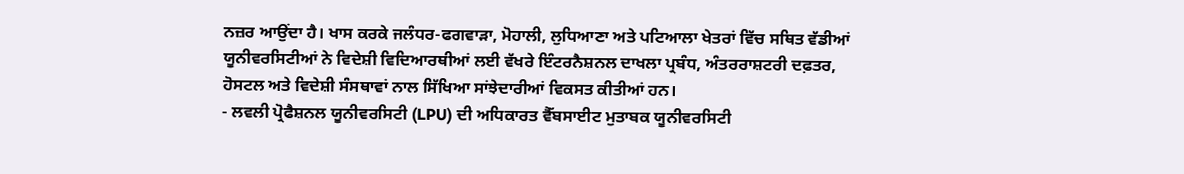ਨਜ਼ਰ ਆਉਂਦਾ ਹੈ। ਖਾਸ ਕਰਕੇ ਜਲੰਧਰ-ਫਗਵਾੜਾ, ਮੋਹਾਲੀ, ਲੁਧਿਆਣਾ ਅਤੇ ਪਟਿਆਲਾ ਖੇਤਰਾਂ ਵਿੱਚ ਸਥਿਤ ਵੱਡੀਆਂ ਯੂਨੀਵਰਸਿਟੀਆਂ ਨੇ ਵਿਦੇਸ਼ੀ ਵਿਦਿਆਰਥੀਆਂ ਲਈ ਵੱਖਰੇ ਇੰਟਰਨੈਸ਼ਨਲ ਦਾਖਲਾ ਪ੍ਰਬੰਧ, ਅੰਤਰਰਾਸ਼ਟਰੀ ਦਫ਼ਤਰ, ਹੋਸਟਲ ਅਤੇ ਵਿਦੇਸ਼ੀ ਸੰਸਥਾਵਾਂ ਨਾਲ ਸਿੱਖਿਆ ਸਾਂਝੇਦਾਰੀਆਂ ਵਿਕਸਤ ਕੀਤੀਆਂ ਹਨ।
- ਲਵਲੀ ਪ੍ਰੋਫੈਸ਼ਨਲ ਯੂਨੀਵਰਸਿਟੀ (LPU) ਦੀ ਅਧਿਕਾਰਤ ਵੈੱਬਸਾਈਟ ਮੁਤਾਬਕ ਯੂਨੀਵਰਸਿਟੀ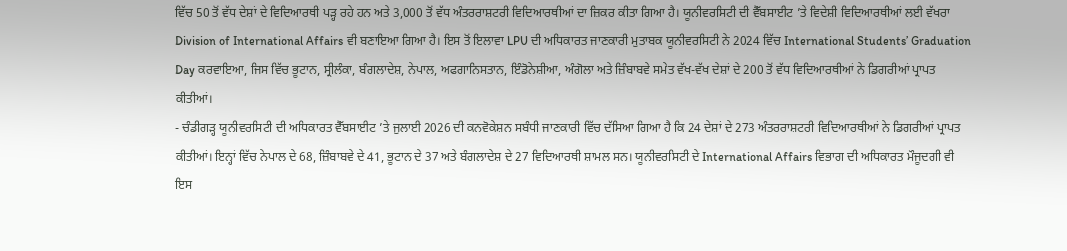ਵਿੱਚ 50 ਤੋਂ ਵੱਧ ਦੇਸ਼ਾਂ ਦੇ ਵਿਦਿਆਰਥੀ ਪੜ੍ਹ ਰਹੇ ਹਨ ਅਤੇ 3,000 ਤੋਂ ਵੱਧ ਅੰਤਰਰਾਸ਼ਟਰੀ ਵਿਦਿਆਰਥੀਆਂ ਦਾ ਜ਼ਿਕਰ ਕੀਤਾ ਗਿਆ ਹੈ। ਯੂਨੀਵਰਸਿਟੀ ਦੀ ਵੈੱਬਸਾਈਟ ’ਤੇ ਵਿਦੇਸ਼ੀ ਵਿਦਿਆਰਥੀਆਂ ਲਈ ਵੱਖਰਾ Division of International Affairs ਵੀ ਬਣਾਇਆ ਗਿਆ ਹੈ। ਇਸ ਤੋਂ ਇਲਾਵਾ LPU ਦੀ ਅਧਿਕਾਰਤ ਜਾਣਕਾਰੀ ਮੁਤਾਬਕ ਯੂਨੀਵਰਸਿਟੀ ਨੇ 2024 ਵਿੱਚ International Students’ Graduation Day ਕਰਵਾਇਆ, ਜਿਸ ਵਿੱਚ ਭੂਟਾਨ, ਸ੍ਰੀਲੰਕਾ, ਬੰਗਲਾਦੇਸ਼, ਨੇਪਾਲ, ਅਫਗਾਨਿਸਤਾਨ, ਇੰਡੋਨੇਸ਼ੀਆ, ਅੰਗੋਲਾ ਅਤੇ ਜ਼ਿੰਬਾਬਵੇ ਸਮੇਤ ਵੱਖ-ਵੱਖ ਦੇਸ਼ਾਂ ਦੇ 200 ਤੋਂ ਵੱਧ ਵਿਦਿਆਰਥੀਆਂ ਨੇ ਡਿਗਰੀਆਂ ਪ੍ਰਾਪਤ ਕੀਤੀਆਂ।
- ਚੰਡੀਗੜ੍ਹ ਯੂਨੀਵਰਸਿਟੀ ਦੀ ਅਧਿਕਾਰਤ ਵੈੱਬਸਾਈਟ ’ਤੇ ਜੁਲਾਈ 2026 ਦੀ ਕਨਵੋਕੇਸ਼ਨ ਸਬੰਧੀ ਜਾਣਕਾਰੀ ਵਿੱਚ ਦੱਸਿਆ ਗਿਆ ਹੈ ਕਿ 24 ਦੇਸ਼ਾਂ ਦੇ 273 ਅੰਤਰਰਾਸ਼ਟਰੀ ਵਿਦਿਆਰਥੀਆਂ ਨੇ ਡਿਗਰੀਆਂ ਪ੍ਰਾਪਤ ਕੀਤੀਆਂ। ਇਨ੍ਹਾਂ ਵਿੱਚ ਨੇਪਾਲ ਦੇ 68, ਜ਼ਿੰਬਾਬਵੇ ਦੇ 41, ਭੂਟਾਨ ਦੇ 37 ਅਤੇ ਬੰਗਲਾਦੇਸ਼ ਦੇ 27 ਵਿਦਿਆਰਥੀ ਸ਼ਾਮਲ ਸਨ। ਯੂਨੀਵਰਸਿਟੀ ਦੇ International Affairs ਵਿਭਾਗ ਦੀ ਅਧਿਕਾਰਤ ਮੌਜੂਦਗੀ ਵੀ ਇਸ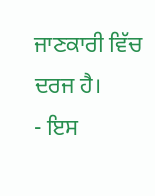ਜਾਣਕਾਰੀ ਵਿੱਚ ਦਰਜ ਹੈ।
- ਇਸ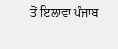ਤੋਂ ਇਲਾਵਾ ਪੰਜਾਬ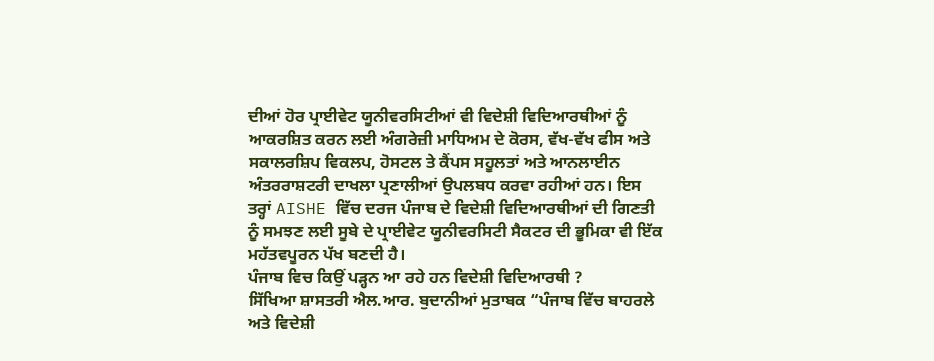ਦੀਆਂ ਹੋਰ ਪ੍ਰਾਈਵੇਟ ਯੂਨੀਵਰਸਿਟੀਆਂ ਵੀ ਵਿਦੇਸ਼ੀ ਵਿਦਿਆਰਥੀਆਂ ਨੂੰ ਆਕਰਸ਼ਿਤ ਕਰਨ ਲਈ ਅੰਗਰੇਜ਼ੀ ਮਾਧਿਅਮ ਦੇ ਕੋਰਸ, ਵੱਖ-ਵੱਖ ਫੀਸ ਅਤੇ ਸਕਾਲਰਸ਼ਿਪ ਵਿਕਲਪ, ਹੋਸਟਲ ਤੇ ਕੈਂਪਸ ਸਹੂਲਤਾਂ ਅਤੇ ਆਨਲਾਈਨ ਅੰਤਰਰਾਸ਼ਟਰੀ ਦਾਖਲਾ ਪ੍ਰਣਾਲੀਆਂ ਉਪਲਬਧ ਕਰਵਾ ਰਹੀਆਂ ਹਨ। ਇਸ ਤਰ੍ਹਾਂ AISHE ਵਿੱਚ ਦਰਜ ਪੰਜਾਬ ਦੇ ਵਿਦੇਸ਼ੀ ਵਿਦਿਆਰਥੀਆਂ ਦੀ ਗਿਣਤੀ ਨੂੰ ਸਮਝਣ ਲਈ ਸੂਬੇ ਦੇ ਪ੍ਰਾਈਵੇਟ ਯੂਨੀਵਰਸਿਟੀ ਸੈਕਟਰ ਦੀ ਭੂਮਿਕਾ ਵੀ ਇੱਕ ਮਹੱਤਵਪੂਰਨ ਪੱਖ ਬਣਦੀ ਹੈ।
ਪੰਜਾਬ ਵਿਚ ਕਿਉਂ ਪੜ੍ਹਨ ਆ ਰਹੇ ਹਨ ਵਿਦੇਸ਼ੀ ਵਿਦਿਆਰਥੀ ?
ਸਿੱਖਿਆ ਸ਼ਾਸਤਰੀ ਐਲ.ਆਰ. ਬੁਦਾਨੀਆਂ ਮੁਤਾਬਕ “ਪੰਜਾਬ ਵਿੱਚ ਬਾਹਰਲੇ ਅਤੇ ਵਿਦੇਸ਼ੀ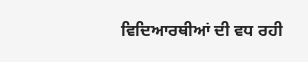ਵਿਦਿਆਰਥੀਆਂ ਦੀ ਵਧ ਰਹੀ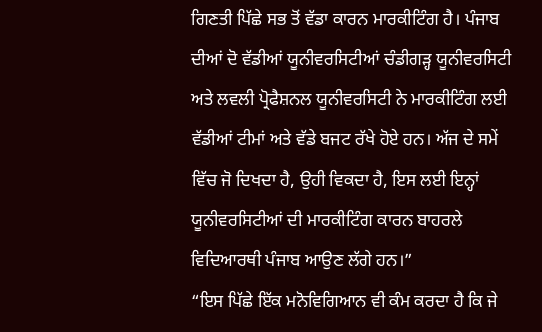ਗਿਣਤੀ ਪਿੱਛੇ ਸਭ ਤੋਂ ਵੱਡਾ ਕਾਰਨ ਮਾਰਕੀਟਿੰਗ ਹੈ। ਪੰਜਾਬ ਦੀਆਂ ਦੋ ਵੱਡੀਆਂ ਯੂਨੀਵਰਸਿਟੀਆਂ ਚੰਡੀਗੜ੍ਹ ਯੂਨੀਵਰਸਿਟੀ ਅਤੇ ਲਵਲੀ ਪ੍ਰੋਫੈਸ਼ਨਲ ਯੂਨੀਵਰਸਿਟੀ ਨੇ ਮਾਰਕੀਟਿੰਗ ਲਈ ਵੱਡੀਆਂ ਟੀਮਾਂ ਅਤੇ ਵੱਡੇ ਬਜਟ ਰੱਖੇ ਹੋਏ ਹਨ। ਅੱਜ ਦੇ ਸਮੇਂ ਵਿੱਚ ਜੋ ਦਿਖਦਾ ਹੈ, ਉਹੀ ਵਿਕਦਾ ਹੈ, ਇਸ ਲਈ ਇਨ੍ਹਾਂ ਯੂਨੀਵਰਸਿਟੀਆਂ ਦੀ ਮਾਰਕੀਟਿੰਗ ਕਾਰਨ ਬਾਹਰਲੇ ਵਿਦਿਆਰਥੀ ਪੰਜਾਬ ਆਉਣ ਲੱਗੇ ਹਨ।”
“ਇਸ ਪਿੱਛੇ ਇੱਕ ਮਨੋਵਿਗਿਆਨ ਵੀ ਕੰਮ ਕਰਦਾ ਹੈ ਕਿ ਜੇ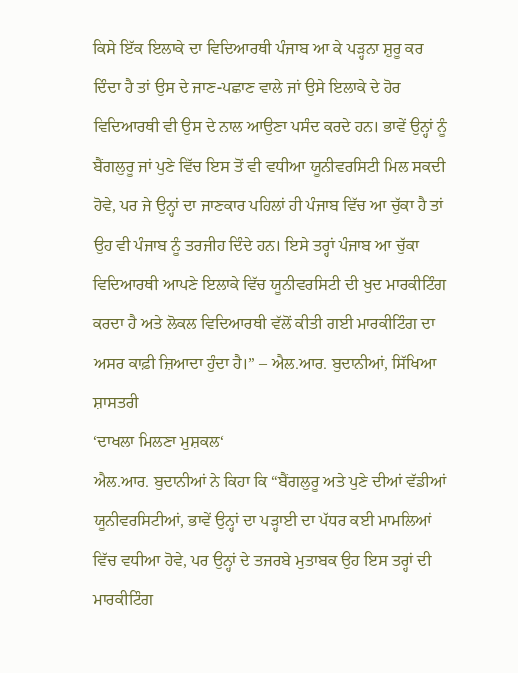ਕਿਸੇ ਇੱਕ ਇਲਾਕੇ ਦਾ ਵਿਦਿਆਰਥੀ ਪੰਜਾਬ ਆ ਕੇ ਪੜ੍ਹਨਾ ਸ਼ੁਰੂ ਕਰ ਦਿੰਦਾ ਹੈ ਤਾਂ ਉਸ ਦੇ ਜਾਣ-ਪਛਾਣ ਵਾਲੇ ਜਾਂ ਉਸੇ ਇਲਾਕੇ ਦੇ ਹੋਰ ਵਿਦਿਆਰਥੀ ਵੀ ਉਸ ਦੇ ਨਾਲ ਆਉਣਾ ਪਸੰਦ ਕਰਦੇ ਹਨ। ਭਾਵੇਂ ਉਨ੍ਹਾਂ ਨੂੰ ਬੈਂਗਲੁਰੂ ਜਾਂ ਪੁਣੇ ਵਿੱਚ ਇਸ ਤੋਂ ਵੀ ਵਧੀਆ ਯੂਨੀਵਰਸਿਟੀ ਮਿਲ ਸਕਦੀ ਹੋਵੇ, ਪਰ ਜੇ ਉਨ੍ਹਾਂ ਦਾ ਜਾਣਕਾਰ ਪਹਿਲਾਂ ਹੀ ਪੰਜਾਬ ਵਿੱਚ ਆ ਚੁੱਕਾ ਹੈ ਤਾਂ ਉਹ ਵੀ ਪੰਜਾਬ ਨੂੰ ਤਰਜੀਹ ਦਿੰਦੇ ਹਨ। ਇਸੇ ਤਰ੍ਹਾਂ ਪੰਜਾਬ ਆ ਚੁੱਕਾ ਵਿਦਿਆਰਥੀ ਆਪਣੇ ਇਲਾਕੇ ਵਿੱਚ ਯੂਨੀਵਰਸਿਟੀ ਦੀ ਖੁਦ ਮਾਰਕੀਟਿੰਗ ਕਰਦਾ ਹੈ ਅਤੇ ਲੋਕਲ ਵਿਦਿਆਰਥੀ ਵੱਲੋਂ ਕੀਤੀ ਗਈ ਮਾਰਕੀਟਿੰਗ ਦਾ ਅਸਰ ਕਾਫ਼ੀ ਜ਼ਿਆਦਾ ਹੁੰਦਾ ਹੈ।” – ਐਲ.ਆਰ. ਬੁਦਾਨੀਆਂ, ਸਿੱਖਿਆ ਸ਼ਾਸਤਰੀ
‘ਦਾਖਲਾ ਮਿਲਣਾ ਮੁਸ਼ਕਲ‘
ਐਲ.ਆਰ. ਬੁਦਾਨੀਆਂ ਨੇ ਕਿਹਾ ਕਿ “ਬੈਂਗਲੁਰੂ ਅਤੇ ਪੁਣੇ ਦੀਆਂ ਵੱਡੀਆਂ ਯੂਨੀਵਰਸਿਟੀਆਂ, ਭਾਵੇਂ ਉਨ੍ਹਾਂ ਦਾ ਪੜ੍ਹਾਈ ਦਾ ਪੱਧਰ ਕਈ ਮਾਮਲਿਆਂ ਵਿੱਚ ਵਧੀਆ ਹੋਵੇ, ਪਰ ਉਨ੍ਹਾਂ ਦੇ ਤਜਰਬੇ ਮੁਤਾਬਕ ਉਹ ਇਸ ਤਰ੍ਹਾਂ ਦੀ ਮਾਰਕੀਟਿੰਗ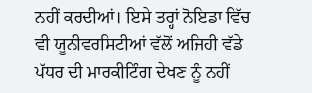ਨਹੀਂ ਕਰਦੀਆਂ। ਇਸੇ ਤਰ੍ਹਾਂ ਨੋਇਡਾ ਵਿੱਚ ਵੀ ਯੂਨੀਵਰਸਿਟੀਆਂ ਵੱਲੋਂ ਅਜਿਹੀ ਵੱਡੇ ਪੱਧਰ ਦੀ ਮਾਰਕੀਟਿੰਗ ਦੇਖਣ ਨੂੰ ਨਹੀਂ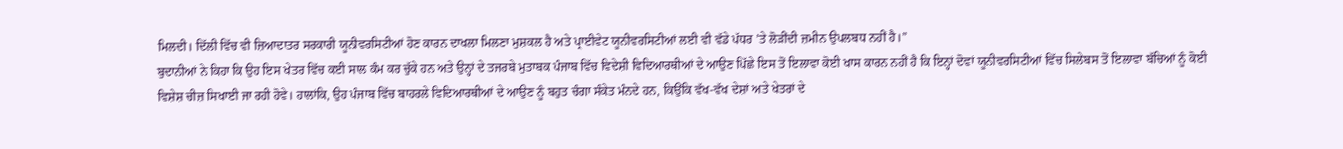ਮਿਲਦੀ। ਦਿੱਲੀ ਵਿੱਚ ਵੀ ਜ਼ਿਆਦਾਤਰ ਸਰਕਾਰੀ ਯੂਨੀਵਰਸਿਟੀਆਂ ਹੋਣ ਕਾਰਨ ਦਾਖਲਾ ਮਿਲਣਾ ਮੁਸ਼ਕਲ ਹੈ ਅਤੇ ਪ੍ਰਾਈਵੇਟ ਯੂਨੀਵਰਸਿਟੀਆਂ ਲਈ ਵੀ ਵੱਡੇ ਪੱਧਰ ’ਤੇ ਲੋੜੀਂਦੀ ਜ਼ਮੀਨ ਉਪਲਬਧ ਨਹੀਂ ਹੈ।”
ਬੁਦਾਨੀਆਂ ਨੇ ਕਿਹਾ ਕਿ ਉਹ ਇਸ ਖੇਤਰ ਵਿੱਚ ਕਈ ਸਾਲ ਕੰਮ ਕਰ ਚੁੱਕੇ ਹਨ ਅਤੇ ਉਨ੍ਹਾਂ ਦੇ ਤਜਰਬੇ ਮੁਤਾਬਕ ਪੰਜਾਬ ਵਿੱਚ ਵਿਦੇਸ਼ੀ ਵਿਦਿਆਰਥੀਆਂ ਦੇ ਆਉਣ ਪਿੱਛੇ ਇਸ ਤੋਂ ਇਲਾਵਾ ਕੋਈ ਖਾਸ ਕਾਰਨ ਨਹੀਂ ਹੈ ਕਿ ਇਨ੍ਹਾਂ ਦੋਵਾਂ ਯੂਨੀਵਰਸਿਟੀਆਂ ਵਿੱਚ ਸਿਲੇਬਸ ਤੋਂ ਇਲਾਵਾ ਬੱਚਿਆਂ ਨੂੰ ਕੋਈ ਵਿਸ਼ੇਸ਼ ਚੀਜ਼ ਸਿਖਾਈ ਜਾ ਰਹੀ ਹੋਵੇ। ਹਾਲਾਂਕਿ, ਉਹ ਪੰਜਾਬ ਵਿੱਚ ਬਾਹਰਲੇ ਵਿਦਿਆਰਥੀਆਂ ਦੇ ਆਉਣ ਨੂੰ ਬਹੁਤ ਚੰਗਾ ਸੰਕੇਤ ਮੰਨਦੇ ਹਨ, ਕਿਉਂਕਿ ਵੱਖ-ਵੱਖ ਦੇਸ਼ਾਂ ਅਤੇ ਖੇਤਰਾਂ ਦੇ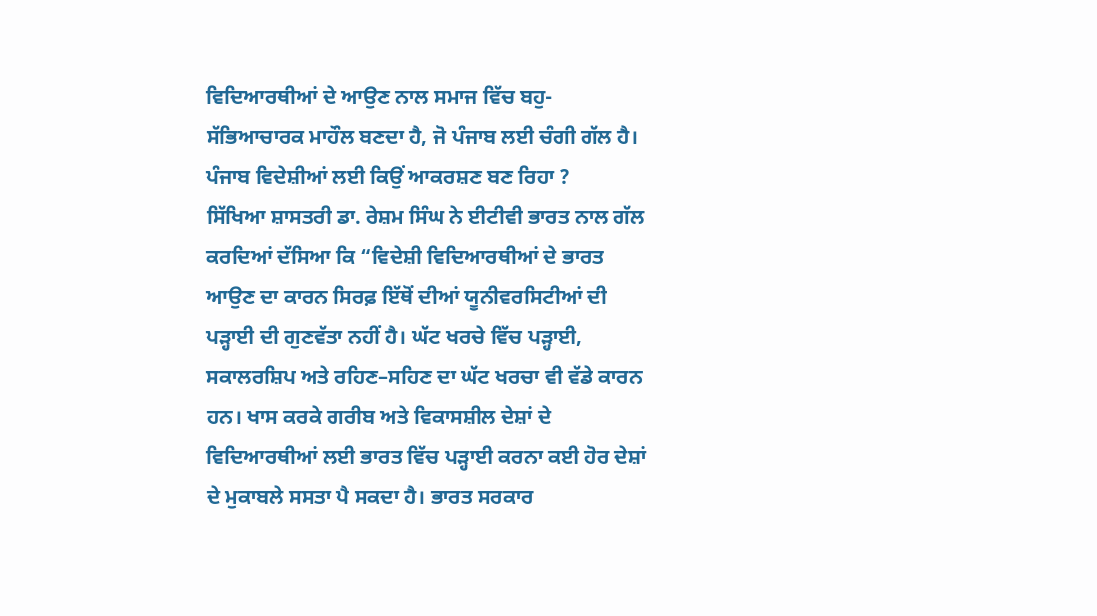ਵਿਦਿਆਰਥੀਆਂ ਦੇ ਆਉਣ ਨਾਲ ਸਮਾਜ ਵਿੱਚ ਬਹੁ-ਸੱਭਿਆਚਾਰਕ ਮਾਹੌਲ ਬਣਦਾ ਹੈ, ਜੋ ਪੰਜਾਬ ਲਈ ਚੰਗੀ ਗੱਲ ਹੈ।
ਪੰਜਾਬ ਵਿਦੇਸ਼ੀਆਂ ਲਈ ਕਿਉਂ ਆਕਰਸ਼ਣ ਬਣ ਰਿਹਾ ?
ਸਿੱਖਿਆ ਸ਼ਾਸਤਰੀ ਡਾ. ਰੇਸ਼ਮ ਸਿੰਘ ਨੇ ਈਟੀਵੀ ਭਾਰਤ ਨਾਲ ਗੱਲ ਕਰਦਿਆਂ ਦੱਸਿਆ ਕਿ “ਵਿਦੇਸ਼ੀ ਵਿਦਿਆਰਥੀਆਂ ਦੇ ਭਾਰਤ ਆਉਣ ਦਾ ਕਾਰਨ ਸਿਰਫ਼ ਇੱਥੋਂ ਦੀਆਂ ਯੂਨੀਵਰਸਿਟੀਆਂ ਦੀ ਪੜ੍ਹਾਈ ਦੀ ਗੁਣਵੱਤਾ ਨਹੀਂ ਹੈ। ਘੱਟ ਖਰਚੇ ਵਿੱਚ ਪੜ੍ਹਾਈ, ਸਕਾਲਰਸ਼ਿਪ ਅਤੇ ਰਹਿਣ–ਸਹਿਣ ਦਾ ਘੱਟ ਖਰਚਾ ਵੀ ਵੱਡੇ ਕਾਰਨ ਹਨ। ਖਾਸ ਕਰਕੇ ਗਰੀਬ ਅਤੇ ਵਿਕਾਸਸ਼ੀਲ ਦੇਸ਼ਾਂ ਦੇ ਵਿਦਿਆਰਥੀਆਂ ਲਈ ਭਾਰਤ ਵਿੱਚ ਪੜ੍ਹਾਈ ਕਰਨਾ ਕਈ ਹੋਰ ਦੇਸ਼ਾਂ ਦੇ ਮੁਕਾਬਲੇ ਸਸਤਾ ਪੈ ਸਕਦਾ ਹੈ। ਭਾਰਤ ਸਰਕਾਰ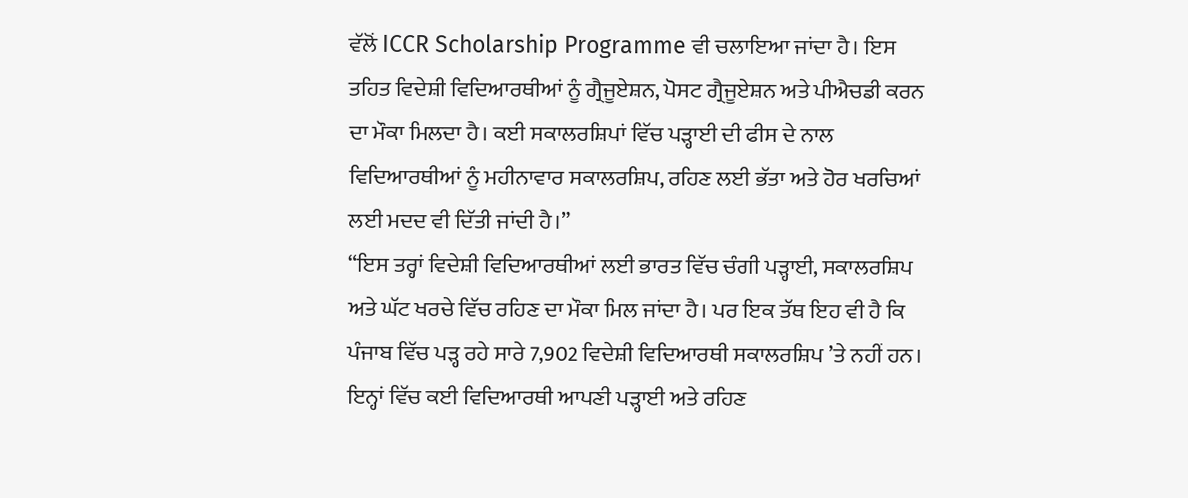ਵੱਲੋਂ ICCR Scholarship Programme ਵੀ ਚਲਾਇਆ ਜਾਂਦਾ ਹੈ। ਇਸ ਤਹਿਤ ਵਿਦੇਸ਼ੀ ਵਿਦਿਆਰਥੀਆਂ ਨੂੰ ਗ੍ਰੈਜੂਏਸ਼ਨ, ਪੋਸਟ ਗ੍ਰੈਜੂਏਸ਼ਨ ਅਤੇ ਪੀਐਚਡੀ ਕਰਨ ਦਾ ਮੌਕਾ ਮਿਲਦਾ ਹੈ। ਕਈ ਸਕਾਲਰਸ਼ਿਪਾਂ ਵਿੱਚ ਪੜ੍ਹਾਈ ਦੀ ਫੀਸ ਦੇ ਨਾਲ ਵਿਦਿਆਰਥੀਆਂ ਨੂੰ ਮਹੀਨਾਵਾਰ ਸਕਾਲਰਸ਼ਿਪ, ਰਹਿਣ ਲਈ ਭੱਤਾ ਅਤੇ ਹੋਰ ਖਰਚਿਆਂ ਲਈ ਮਦਦ ਵੀ ਦਿੱਤੀ ਜਾਂਦੀ ਹੈ।”
“ਇਸ ਤਰ੍ਹਾਂ ਵਿਦੇਸ਼ੀ ਵਿਦਿਆਰਥੀਆਂ ਲਈ ਭਾਰਤ ਵਿੱਚ ਚੰਗੀ ਪੜ੍ਹਾਈ, ਸਕਾਲਰਸ਼ਿਪ ਅਤੇ ਘੱਟ ਖਰਚੇ ਵਿੱਚ ਰਹਿਣ ਦਾ ਮੌਕਾ ਮਿਲ ਜਾਂਦਾ ਹੈ। ਪਰ ਇਕ ਤੱਥ ਇਹ ਵੀ ਹੈ ਕਿ ਪੰਜਾਬ ਵਿੱਚ ਪੜ੍ਹ ਰਹੇ ਸਾਰੇ 7,902 ਵਿਦੇਸ਼ੀ ਵਿਦਿਆਰਥੀ ਸਕਾਲਰਸ਼ਿਪ ’ਤੇ ਨਹੀਂ ਹਨ। ਇਨ੍ਹਾਂ ਵਿੱਚ ਕਈ ਵਿਦਿਆਰਥੀ ਆਪਣੀ ਪੜ੍ਹਾਈ ਅਤੇ ਰਹਿਣ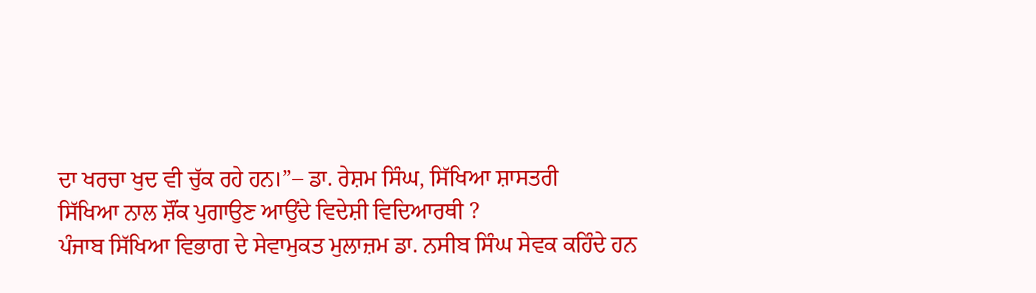ਦਾ ਖਰਚਾ ਖੁਦ ਵੀ ਚੁੱਕ ਰਹੇ ਹਨ।”– ਡਾ. ਰੇਸ਼ਮ ਸਿੰਘ, ਸਿੱਖਿਆ ਸ਼ਾਸਤਰੀ
ਸਿੱਖਿਆ ਨਾਲ ਸ਼ੌਂਕ ਪੁਗਾਉਣ ਆਉਂਦੇ ਵਿਦੇਸ਼ੀ ਵਿਦਿਆਰਥੀ ?
ਪੰਜਾਬ ਸਿੱਖਿਆ ਵਿਭਾਗ ਦੇ ਸੇਵਾਮੁਕਤ ਮੁਲਾਜ਼ਮ ਡਾ. ਨਸੀਬ ਸਿੰਘ ਸੇਵਕ ਕਹਿੰਦੇ ਹਨ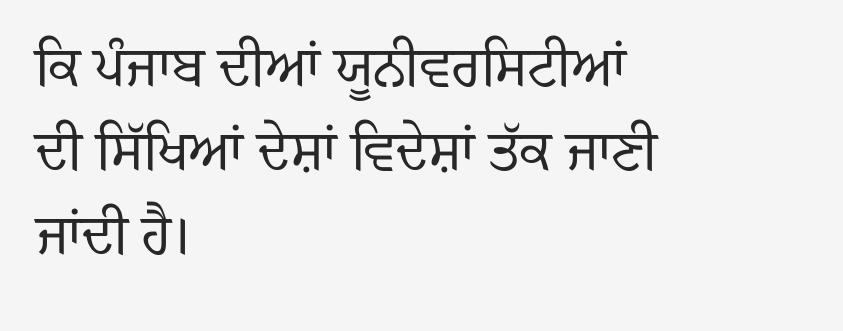ਕਿ ਪੰਜਾਬ ਦੀਆਂ ਯੂਨੀਵਰਸਿਟੀਆਂ ਦੀ ਸਿੱਖਿਆਂ ਦੇਸ਼ਾਂ ਵਿਦੇਸ਼ਾਂ ਤੱਕ ਜਾਣੀ ਜਾਂਦੀ ਹੈ।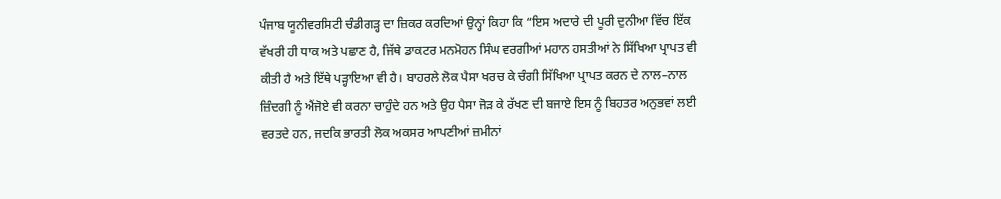ਪੰਜਾਬ ਯੂਨੀਵਰਸਿਟੀ ਚੰਡੀਗੜ੍ਹ ਦਾ ਜ਼ਿਕਰ ਕਰਦਿਆਂ ਉਨ੍ਹਾਂ ਕਿਹਾ ਕਿ “ਇਸ ਅਦਾਰੇ ਦੀ ਪੂਰੀ ਦੁਨੀਆ ਵਿੱਚ ਇੱਕ ਵੱਖਰੀ ਹੀ ਧਾਕ ਅਤੇ ਪਛਾਣ ਹੈ, ਜਿੱਥੇ ਡਾਕਟਰ ਮਨਮੋਹਨ ਸਿੰਘ ਵਰਗੀਆਂ ਮਹਾਨ ਹਸਤੀਆਂ ਨੇ ਸਿੱਖਿਆ ਪ੍ਰਾਪਤ ਵੀ ਕੀਤੀ ਹੈ ਅਤੇ ਇੱਥੇ ਪੜ੍ਹਾਇਆ ਵੀ ਹੈ। ਬਾਹਰਲੇ ਲੋਕ ਪੈਸਾ ਖਰਚ ਕੇ ਚੰਗੀ ਸਿੱਖਿਆ ਪ੍ਰਾਪਤ ਕਰਨ ਦੇ ਨਾਲ–ਨਾਲ ਜ਼ਿੰਦਗੀ ਨੂੰ ਐਂਜੋਏ ਵੀ ਕਰਨਾ ਚਾਹੁੰਦੇ ਹਨ ਅਤੇ ਉਹ ਪੈਸਾ ਜੋੜ ਕੇ ਰੱਖਣ ਦੀ ਬਜਾਏ ਇਸ ਨੂੰ ਬਿਹਤਰ ਅਨੁਭਵਾਂ ਲਈ ਵਰਤਦੇ ਹਨ, ਜਦਕਿ ਭਾਰਤੀ ਲੋਕ ਅਕਸਰ ਆਪਣੀਆਂ ਜ਼ਮੀਨਾਂ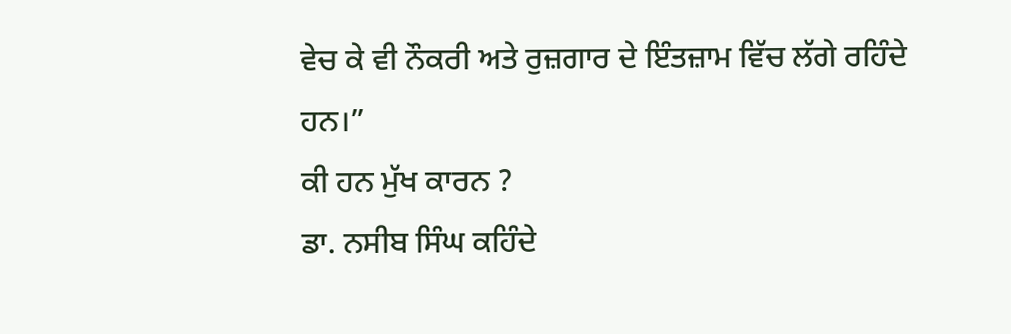ਵੇਚ ਕੇ ਵੀ ਨੌਕਰੀ ਅਤੇ ਰੁਜ਼ਗਾਰ ਦੇ ਇੰਤਜ਼ਾਮ ਵਿੱਚ ਲੱਗੇ ਰਹਿੰਦੇ ਹਨ।”
ਕੀ ਹਨ ਮੁੱਖ ਕਾਰਨ ?
ਡਾ. ਨਸੀਬ ਸਿੰਘ ਕਹਿੰਦੇ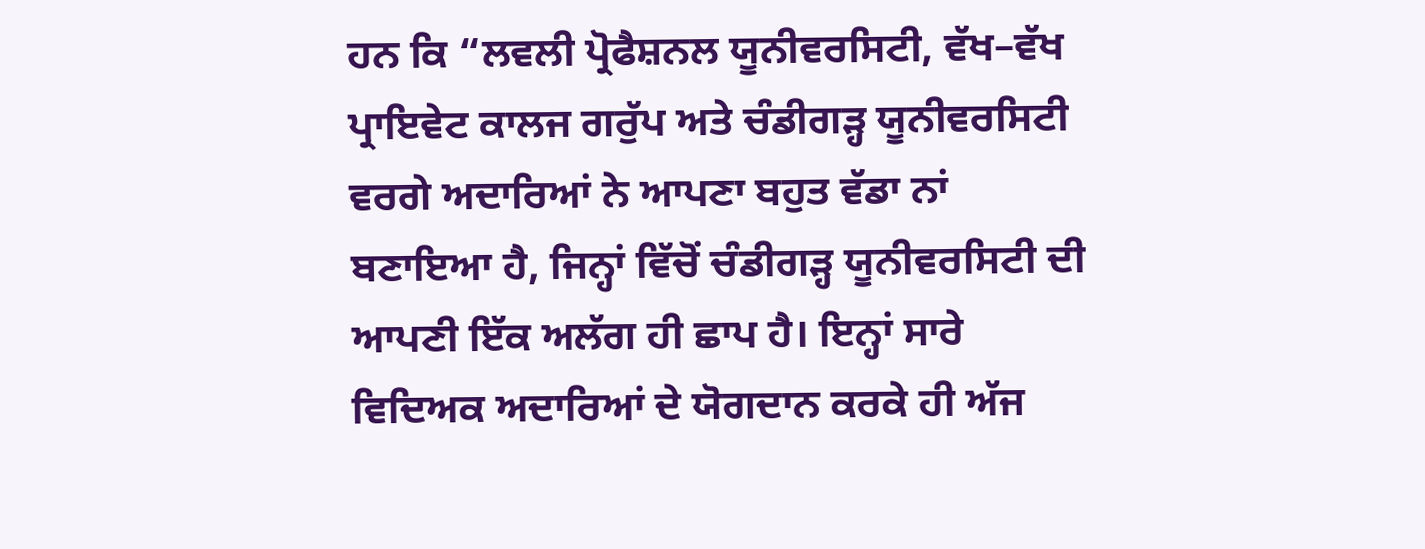ਹਨ ਕਿ “ਲਵਲੀ ਪ੍ਰੋਫੈਸ਼ਨਲ ਯੂਨੀਵਰਸਿਟੀ, ਵੱਖ–ਵੱਖ ਪ੍ਰਾਇਵੇਟ ਕਾਲਜ ਗਰੁੱਪ ਅਤੇ ਚੰਡੀਗੜ੍ਹ ਯੂਨੀਵਰਸਿਟੀ ਵਰਗੇ ਅਦਾਰਿਆਂ ਨੇ ਆਪਣਾ ਬਹੁਤ ਵੱਡਾ ਨਾਂ ਬਣਾਇਆ ਹੈ, ਜਿਨ੍ਹਾਂ ਵਿੱਚੋਂ ਚੰਡੀਗੜ੍ਹ ਯੂਨੀਵਰਸਿਟੀ ਦੀ ਆਪਣੀ ਇੱਕ ਅਲੱਗ ਹੀ ਛਾਪ ਹੈ। ਇਨ੍ਹਾਂ ਸਾਰੇ ਵਿਦਿਅਕ ਅਦਾਰਿਆਂ ਦੇ ਯੋਗਦਾਨ ਕਰਕੇ ਹੀ ਅੱਜ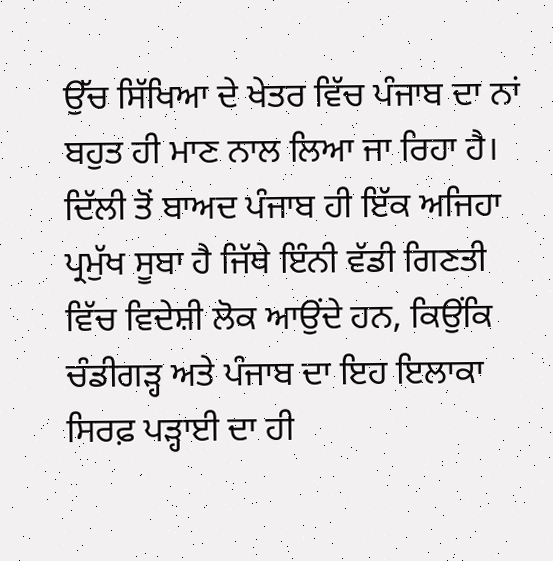ਉੱਚ ਸਿੱਖਿਆ ਦੇ ਖੇਤਰ ਵਿੱਚ ਪੰਜਾਬ ਦਾ ਨਾਂ ਬਹੁਤ ਹੀ ਮਾਣ ਨਾਲ ਲਿਆ ਜਾ ਰਿਹਾ ਹੈ। ਦਿੱਲੀ ਤੋਂ ਬਾਅਦ ਪੰਜਾਬ ਹੀ ਇੱਕ ਅਜਿਹਾ ਪ੍ਰਮੁੱਖ ਸੂਬਾ ਹੈ ਜਿੱਥੇ ਇੰਨੀ ਵੱਡੀ ਗਿਣਤੀ ਵਿੱਚ ਵਿਦੇਸ਼ੀ ਲੋਕ ਆਉਂਦੇ ਹਨ, ਕਿਉਂਕਿ ਚੰਡੀਗੜ੍ਹ ਅਤੇ ਪੰਜਾਬ ਦਾ ਇਹ ਇਲਾਕਾ ਸਿਰਫ਼ ਪੜ੍ਹਾਈ ਦਾ ਹੀ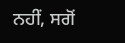ਨਹੀਂ, ਸਗੋਂ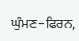ਘੁੰਮਣ–ਫਿਰਨ,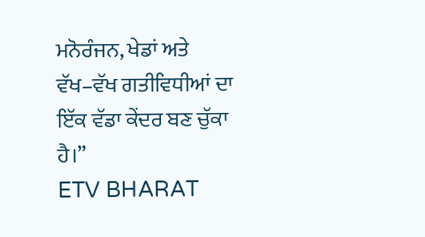ਮਨੋਰੰਜਨ, ਖੇਡਾਂ ਅਤੇ ਵੱਖ–ਵੱਖ ਗਤੀਵਿਧੀਆਂ ਦਾ ਇੱਕ ਵੱਡਾ ਕੇਂਦਰ ਬਣ ਚੁੱਕਾ ਹੈ।”
ETV BHARAT